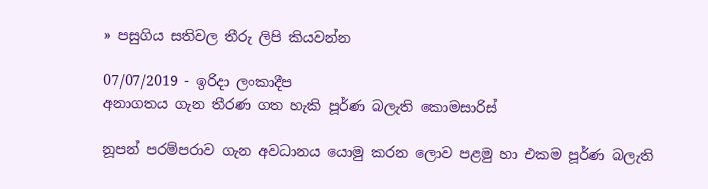» පසුගිය සතිවල තීරු ලිපි කියවන්න

07/07/2019 - ඉරිදා ලංකාදීප
අනාගතය ගැන තීරණ ගත හැකි පූර්ණ බලැති කොමසාරිස්

නූපන් පරම්පරාව ගැන අවධානය යොමු කරන ලොව පළමු හා එකම පූර්ණ බලැති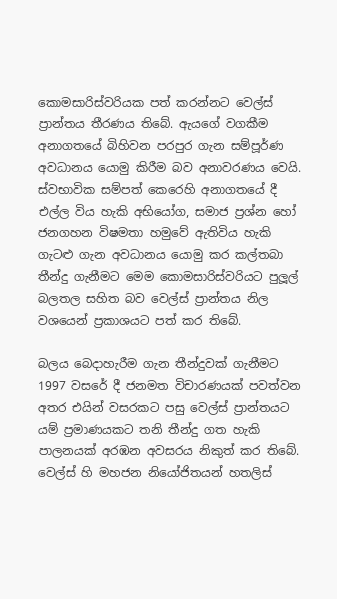කොමසාරිස්වරියක පත් කරන්නට වෙල්ස් ප්‍රාන්තය තීරණය තිබේ. ඇයගේ වගකීම අනාගතයේ බිහිවන පරපුර ගැන සම්පූර්ණ අවධානය යොමු කිරීම බව අනාවරණය වෙයි. ස්වභාවික සම්පත් කෙරෙහි අනාගතයේ දී එල්ල විය හැකි අභියෝග, සමාජ ප්‍රශ්න හෝ ජනගහන විෂමතා හමුවේ ඇතිවිය හැකි ගැටළු ගැන අවධානය යොමු කර කල්තබා තීන්දු ගැනීමට මෙම කොමසාරිස්වරියට පුලූල් බලතල සහිත බව වෙල්ස් ප්‍රාන්තය නිල වශයෙන් ප්‍රකාශයට පත් කර තිබේ.

බලය බෙදාහැරීම ගැන තීන්දුවක් ගැනීමට 1997 වසරේ දී ජනමත විචාරණයක් පවත්වන අතර එයින් වසරකට පසු වෙල්ස් ප්‍රාන්තයට යම් ප්‍රමාණයකට තනි තීන්දු ගත හැකි පාලනයක් අරඹන අවසරය නිකුත් කර තිබේ. වෙල්ස් හි මහජන නියෝජිතයන් හතලිස්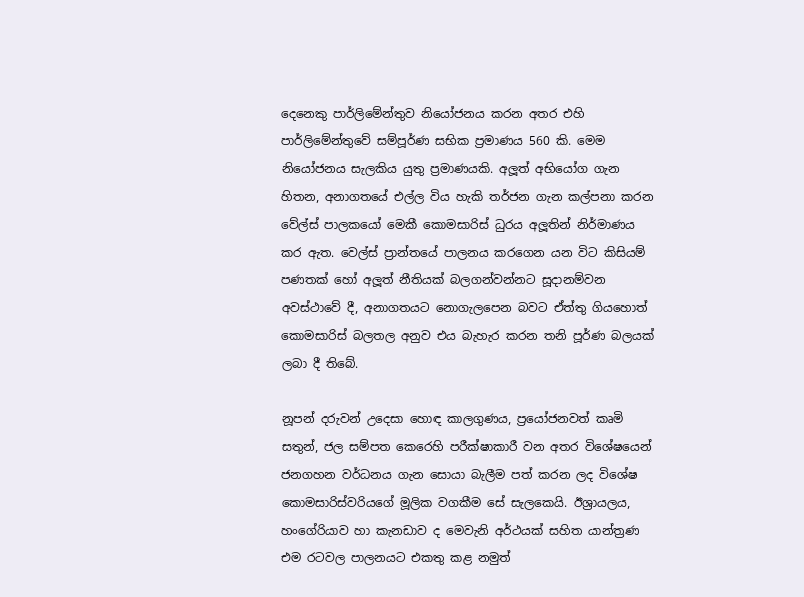දෙනෙකු පාර්ලිමේන්තුව නියෝජනය කරන අතර එහි පාර්ලිමේන්තුවේ සම්පූර්ණ සභික ප්‍රමාණය 560 කි. මෙම නියෝජනය සැලකිය යුතු ප්‍රමාණයකි. අලූත් අභියෝග ගැන හිතන, අනාගතයේ එල්ල විය හැකි තර්ජන ගැන කල්පනා කරන වේල්ස් පාලකයෝ මෙකී කොමසාරිස් ධුරය අලූතින් නිර්මාණය කර ඇත. වෙල්ස් ප්‍රාන්තයේ පාලනය කරගෙන යන විට කිසියම් පණතක් හෝ අලූත් නීතියක් බලගන්වන්නට සූදානම්වන අවස්ථාවේ දී, අනාගතයට නොගැලපෙන බවට ඒත්තු ගියහොත් කොමසාරිස් බලතල අනුව එය බැහැර කරන තනි පූර්ණ බලයක් ලබා දී තිබේ.

නූපන් දරුවන් උදෙසා හොඳ කාලගුණය, ප්‍රයෝජනවත් කෘමි සතුන්, ජල සම්පත කෙරෙහි පරීක්ෂාකාරී වන අතර විශේෂයෙන් ජනගහන වර්ධනය ගැන සොයා බැලීම පත් කරන ලද විශේෂ කොමසාරිස්වරියගේ මූලික වගකීම සේ සැලකෙයි. ඊශ්‍රායලය, හංගේරියාව හා කැනඩාව ද මෙවැනි අර්ථයක් සහිත යාන්ත්‍රණ එම රටවල පාලනයට එකතු කළ නමුත්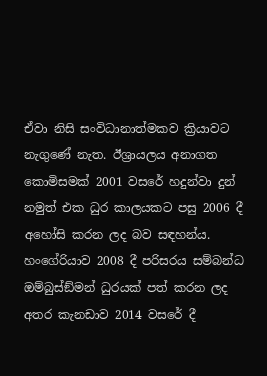ඒවා නිසි සංවිධානාත්මකව ක්‍රියාවට නැගුණේ නැත. ඊශ්‍රායලය අනාගත කොමිසමක් 2001 වසරේ හදුන්වා දුන් නමුත් එක ධුර කාලයකට පසු 2006 දී අහෝසි කරන ලද බව සඳහන්ය. හංගේරියාව 2008 දී පරිසරය සම්බන්ධ ඔම්බුස්ඞ්මන් ධුරයක් පත් කරන ලද අතර කැනඩාව 2014 වසරේ දී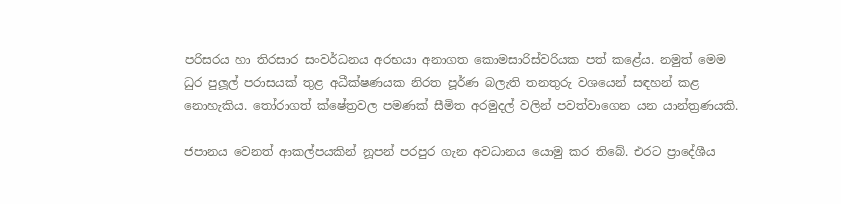පරිසරය හා තිරසාර සංවර්ධනය අරභයා අනාගත කොමසාරිස්වරියක පත් කළේය. නමුත් මෙම ධුර පුලූල් පරාසයක් තුළ අධීක්ෂණයක නිරත පූර්ණ බලැති තනතුරු වශයෙන් සඳහන් කළ නොහැකිය. තෝරාගත් ක්ෂේත්‍රවල පමණක් සීමිත අරමුදල් වලින් පවත්වාගෙන යන යාන්ත්‍රණයකි.

ජපානය වෙනත් ආකල්පයකින් නූපන් පරපුර ගැන අවධානය යොමු කර තිබේ. එරට ප්‍රාදේශීය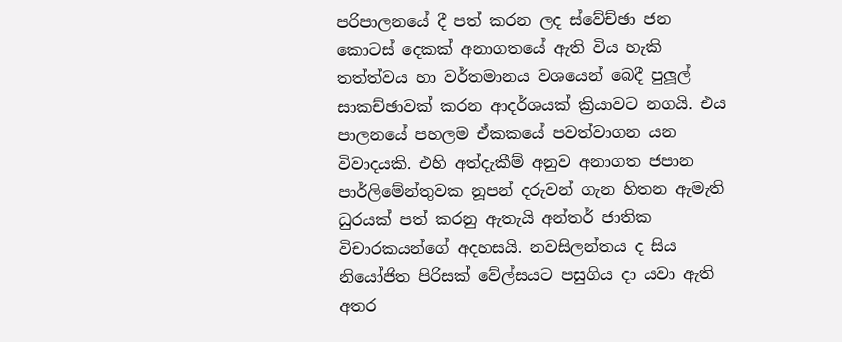පරිපාලනයේ දී පත් කරන ලද ස්වේච්ඡා ජන කොටස් දෙකක් අනාගතයේ ඇති විය හැකි තත්ත්වය හා වර්තමානය වශයෙන් බෙදී පුලූල් සාකච්ඡාවක් කරන ආදර්ශයක් ක්‍රියාවට නගයි. එය පාලනයේ පහලම ඒකකයේ පවත්වාගන යන විවාදයකි. එහි අත්දැකීම් අනුව අනාගත ජපාන පාර්ලිමේන්තුවක නූපන් දරුවන් ගැන හිතන ඇමැති ධුරයක් පත් කරනු ඇතැයි අන්තර් ජාතික විචාරකයන්ගේ අදහසයි. නවසිලන්තය ද සිය නියෝජිත පිරිසක් වේල්සයට පසුගිය දා යවා ඇති අතර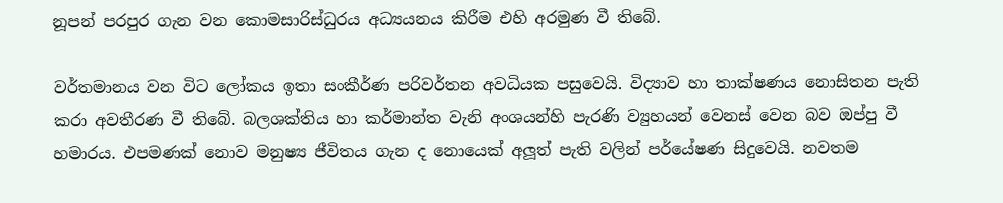නූපන් පරපුර ගැන වන කොමසාරිස්ධුරය අධ්‍යයනය කිරීම එහි අරමුණ වී තිබේ.

වර්තමානය වන විට ලෝකය ඉතා සංකීර්ණ පරිවර්තන අවධියක පසුවෙයි. විද්‍යාව හා තාක්ෂණය නොසිතන පැති කරා අවතීරණ වී තිබේ. බලශක්තිය හා කර්මාන්ත වැනි අංශයන්හි පැරණි ව්‍යුහයන් වෙනස් වෙන බව ඔප්පු වී හමාරය. එපමණක් නොව මනුෂ්‍ය ජීවිතය ගැන ද නොයෙක් අලූත් පැති වලින් පර්යේෂණ සිදුවෙයි. නවතම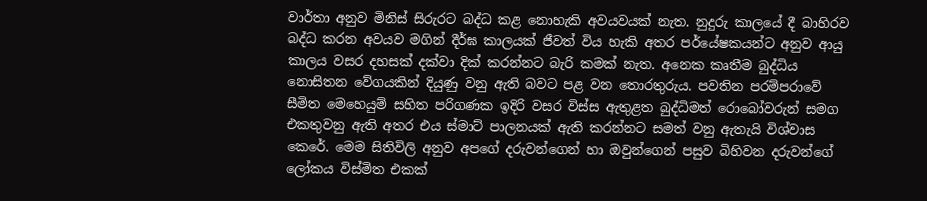වාර්තා අනුව මිනිස් සිරුරට බද්ධ කළ නොහැකි අවයවයක් නැත. නුදුරු කාලයේ දී බාහිරව බද්ධ කරන අවයව මගින් දීර්ඝ කාලයක් ජීවත් විය හැකි අතර පර්යේෂකයන්ට අනුව ආයු කාලය වසර දහසක් දක්වා දික් කරන්නට බැරි කමක් නැත. අනෙක කෘතීම බුද්ධිය නොසිතන වේගයකින් දියුණු වනු ඇති බවට පළ වන තොරතුරුය. පවතින පරම්පරාවේ සීමිත මෙහෙයුම් සහිත පරිගණක ඉදිරි වසර විස්ස ඇතුළත බුද්ධිමත් රොබෝවරුන් සමග එකතුවනු ඇති අතර එය ස්මාට් පාලනයක් ඇති කරන්නට සමත් වනු ඇතැයි විශ්වාස කෙරේ. මෙම සිතිවිලි අනුව අපගේ දරුවන්ගෙන් හා ඔවුන්ගෙන් පසුව බිහිවන දරුවන්ගේ ලෝකය විස්මිත එකක්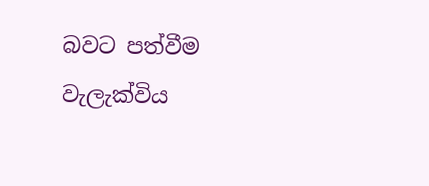බවට පත්වීම වැලැක්විය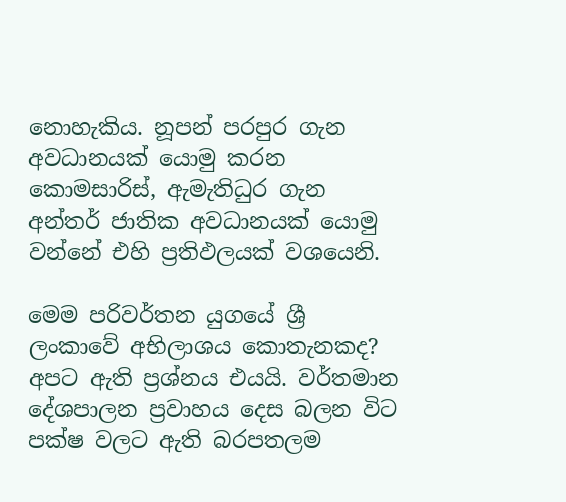නොහැකිය. නූපන් පරපුර ගැන අවධානයක් යොමු කරන කොමසාරිස්, ඇමැතිධුර ගැන අන්තර් ජාතික අවධානයක් යොමු වන්නේ එහි ප්‍රතිඵලයක් වශයෙනි.

මෙම පරිවර්තන යුගයේ ශ්‍රී ලංකාවේ අභිලාශය කොතැනකද? අපට ඇති ප්‍රශ්නය එයයි. වර්තමාන දේශපාලන ප්‍රවාහය දෙස බලන විට පක්ෂ වලට ඇති බරපතලම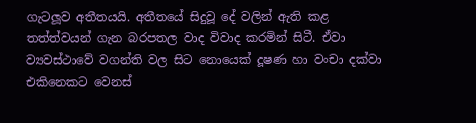ගැටලූව අතීතයයි. අතීතයේ සිදුවූ දේ වලින් ඇති කළ තත්ත්වයන් ගැන බරපතල වාද විවාද කරමින් සිටී. ඒවා ව්‍යවස්ථාවේ වගන්ති වල සිට නොයෙක් දූෂණ හා වංචා දක්වා එකිනෙකට වෙනස්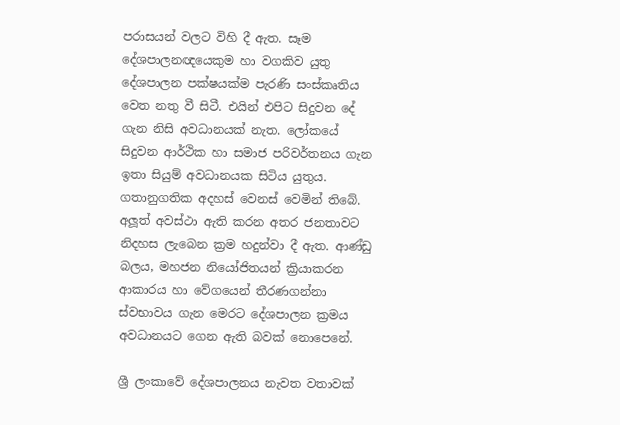පරාසයන් වලට විහි දී ඇත. සෑම දේශපාලනඥයෙකුම හා වගකිව යුතු දේශපාලන පක්ෂයක්ම පැරණි සංස්කෘතිය වෙත නතු වී සිටී. එයින් එපිට සිදුවන දේ ගැන නිසි අවධානයක් නැත. ලෝකයේ සිදුවන ආර්ථික හා සමාජ පරිවර්තනය ගැන ඉතා සියුම් අවධානයක සිටිය යුතුය. ගතානුගතික අදහස් වෙනස් වෙමින් තිබේ. අලූත් අවස්ථා ඇති කරන අතර ජනතාවට නිදහස ලැබෙන ක්‍රම හදුන්වා දී ඇත. ආණ්ඩු බලය, මහජන නියෝජිතයන් ක්‍රියාකරන ආකාරය හා වේගයෙන් තීරණගන්නා ස්වභාවය ගැන මෙරට දේශපාලන ක්‍රමය අවධානයට ගෙන ඇති බවක් නොපෙනේ.

ශ්‍රී ලංකාවේ දේශපාලනය නැවත වතාවක්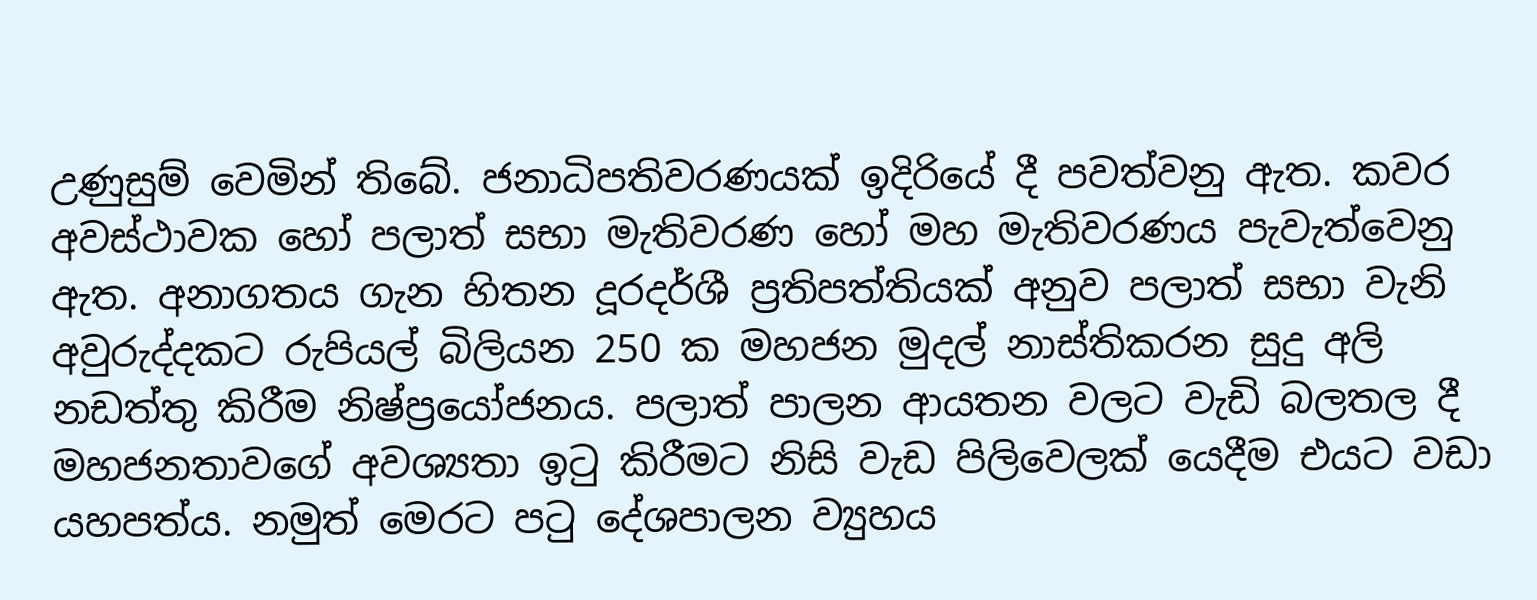උණුසුම් වෙමින් තිබේ. ජනාධිපතිවරණයක් ඉදිරියේ දී පවත්වනු ඇත. කවර අවස්ථාවක හෝ පලාත් සභා මැතිවරණ හෝ මහ මැතිවරණය පැවැත්වෙනු ඇත. අනාගතය ගැන හිතන දූරදර්ශී ප්‍රතිපත්තියක් අනුව පලාත් සභා වැනි අවුරුද්දකට රුපියල් බිලියන 250 ක මහජන මුදල් නාස්තිකරන සුදු අලි නඩත්තු කිරීම නිෂ්ප්‍රයෝජනය. පලාත් පාලන ආයතන වලට වැඩි බලතල දී මහජනතාවගේ අවශ්‍යතා ඉටු කිරීමට නිසි වැඩ පිලිවෙලක් යෙදීම එයට වඩා යහපත්ය. නමුත් මෙරට පටු දේශපාලන ව්‍යුහය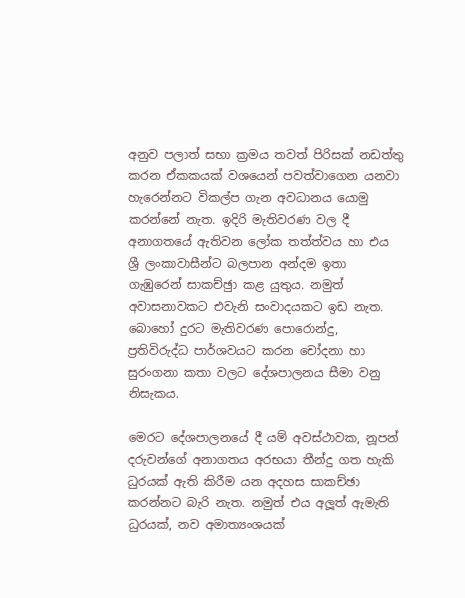අනුව පලාත් සභා ක්‍රමය තවත් පිරිසක් නඩත්තු කරන ඒකකයක් වශයෙන් පවත්වාගෙන යනවා හැරෙන්නට විකල්ප ගැන අවධානය යොමු කරන්නේ නැත. ඉදිරි මැතිවරණ වල දී අනාගතයේ ඇතිවන ලෝක තත්ත්වය හා එය ශ්‍රී ලංකාවාසීන්ට බලපාන අන්දම ඉතා ගැඹුරෙන් සාකච්ඡුා කළ යුතුය. නමුත් අවාසනාවකට එවැනි සංවාදයකට ඉඩ නැත. බොහෝ දුරට මැතිවරණ පොරොන්දු, ප්‍රතිවිරුද්ධ පාර්ශවයට කරන චෝදනා හා සුරංගනා කතා වලට දේශපාලනය සීමා වනු නිසැකය.

මෙරට දේශපාලනයේ දී යම් අවස්ථාවක, නූපන් දරුවන්ගේ අනාගතය අරභයා තීන්දු ගත හැකි ධුරයක් ඇති කිරීම යන අදහස සාකච්ඡා කරන්නට බැරි නැත. නමුත් එය අලූත් ඇමැති ධුරයක්, නව අමාත්‍යංශයක්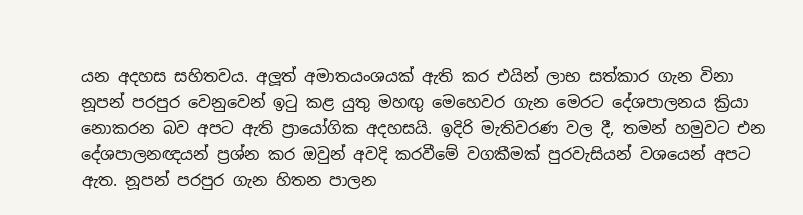යන අදහස සහිතවය. අලූත් අමාතයංශයක් ඇති කර එයින් ලාභ සත්කාර ගැන විනා නූපන් පරපුර වෙනුවෙන් ඉටු කළ යුතු මහඟු මෙහෙවර ගැන මෙරට දේශපාලනය ක්‍රියා නොකරන බව අපට ඇති ප්‍රායෝගික අදහසයි. ඉදිරි මැතිවරණ වල දී, තමන් හමුවට එන දේශපාලනඥයන් ප්‍රශ්න කර ඔවුන් අවදි කරවීමේ වගකීමක් පුරවැසියන් වශයෙන් අපට ඇත. නූපන් පරපුර ගැන හිතන පාලන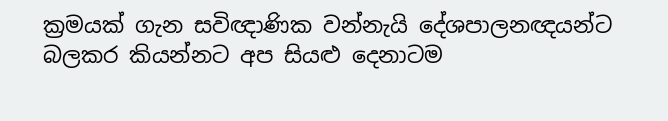ක්‍රමයක් ගැන සවිඥාණික වන්නැයි දේශපාලනඥයන්ට බලකර කියන්නට අප සියළු දෙනාටම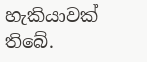හැකියාවක් තිබේ.